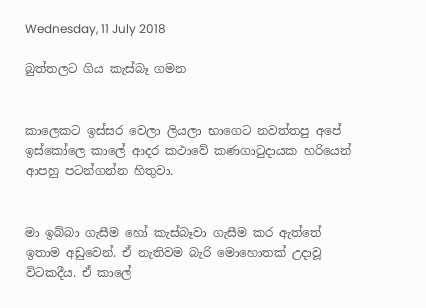Wednesday, 11 July 2018

බුත්තලට ගිය කැස්බෑ ගමන


කාලෙකට ඉස්සර වෙලා ලියලා භාගෙට නවත්තපු අපේ ඉස්කෝලෙ කාලේ ආදර කථාවේ කණගාටුදායක හරියෙන් ආපහු පටන්ගන්න හිතුවා.


මා ඉබ්බා ගැසීම හෝ කැස්බෑවා ගැසීම කර ඇත්තේ ඉතාම අඩුවෙන්. ඒ නැතිවම බැරි මොහොතක් උදාවූ විටකදීය. ඒ කාලේ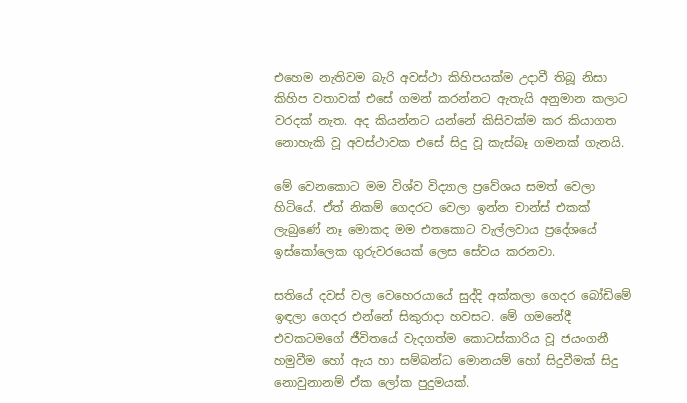එහෙම නැතිවම බැරි අවස්ථා කිහිපයක්ම උදාවී තිබූ නිසා කිහිප වතාවක් එසේ ගමන් කරන්නට ඇතැයි අනුමාන කලාට වරදක් නැත. අද කියන්නට යන්නේ කිසිවක්ම කර කියාගත නොහැකි වූ අවස්ථාවක එසේ සිදු වූ කැස්බෑ ගමනක් ගැනයි.

මේ වෙනකොට මම විශ්ව විද්‍යාල ප්‍රවේශය සමත් වෙලා හිටියේ. ඒත් නිකම් ගෙදරට වෙලා ඉන්න චාන්ස් එකක් ලැබුණේ නෑ මොකද මම එතකොට වැල්ලවාය ප්‍රදේශයේ ඉස්කෝලෙක ගුරුවරයෙක් ලෙස සේවය කරනවා.

සතියේ දවස් වල වෙහෙරයායේ සුද්දි අක්කලා ගෙදර බෝඩිමේ ඉඳලා ගෙදර එන්නේ සිකුරාදා හවසට. මේ ගමනේදී එවකටමගේ ජීවිතයේ වැදගත්ම කොටස්කාරිය වූ ජයංගනී හමුවීම හෝ ඇය හා සම්බන්ධ මොනයම් හෝ සිදුවීමක් සිදු නොවුනානම් ඒක ලෝක පුදුමයක්.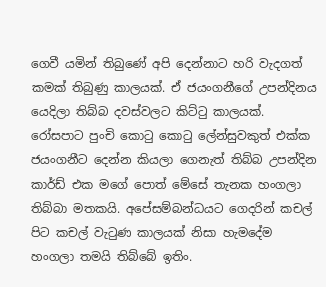ගෙවී යමින් තිබුණේ අපි දෙන්නාට හරි වැදගත් කමක් තිබුණු කාලයක්. ඒ ජයංගනීගේ උපන්දිනය යෙදිලා තිබ්බ දවස්වලට කිට්ටු කාලයක්. රෝසපාට පුංචි කොටු කොටු ලේන්සුවකුත් එක්ක ජයංගනීට දෙන්න කියලා ගෙනැත් තිබ්බ උපන්දින කාර්ඩ් එක මගේ පොත් මේසේ තැනක හංගලා තිබ්බා මතකයි. අපේසම්බන්ධයට ගෙදරින් කචල් පිට කචල් වැටුණ කාලයක් නිසා හැමදේම හංගලා තමයි තිබ්බේ ඉතිං.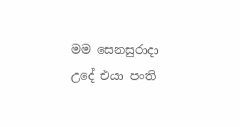මම සෙනසුරාදා උදේ එයා පංති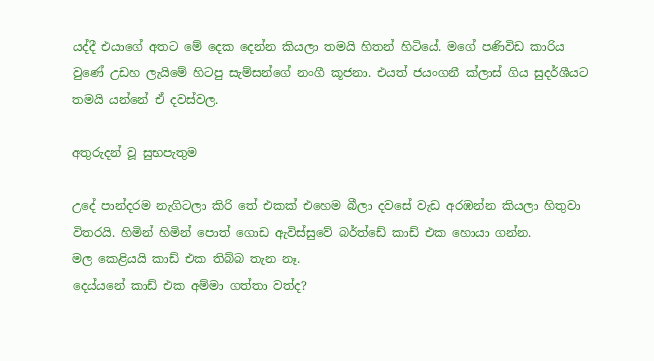යද්දී එයාගේ අතට මේ දෙක දෙන්න කියලා තමයි හිතන් හිටියේ. මගේ පණිවිඩ කාරිය වුණේ උඩහ ලැයිමේ හිටපු සැම්සන්ගේ නංගී කූජනා. එයත් ජයංගනී ක්ලාස් ගිය සුදර්ශීයට තමයි යන්නේ ඒ දවස්වල.

අතුරුදන් වූ සුභපැතුම

උදේ පාන්දරම නැගිටලා කිරි තේ එකක් එහෙම බීලා දවසේ වැඩ අරඹන්න කියලා හිතුවා විතරයි. හිමින් හිමින් පොත් ගොඩ ඇවිස්සුවේ බර්ත්ඩේ කාඩ් එක හොයා ගන්න.
මල කෙළියයි කාඩ් එක තිබ්බ තැන නෑ.
දෙය්යනේ කාඩ් එක අම්මා ගත්තා වත්ද?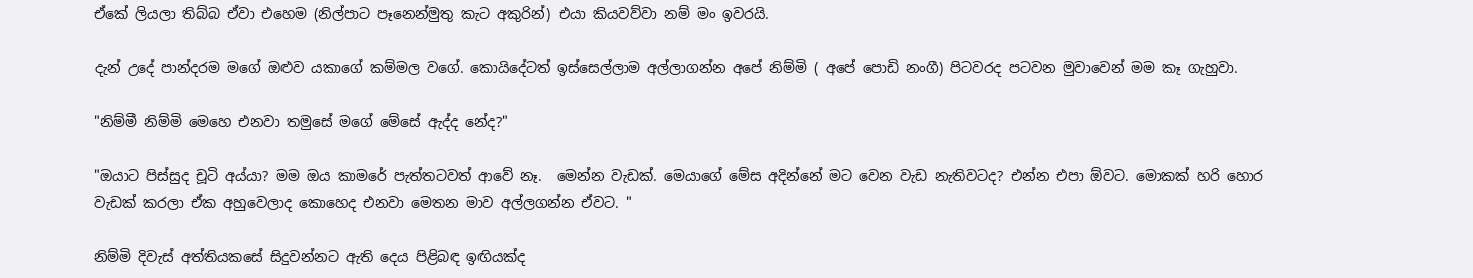ඒකේ ලියලා තිබ්බ ඒවා එහෙම (නිල්පාට පෑනෙන්මුතු කැට අකුරින්) එයා කියවව්වා නම් මං ඉවරයි.

දැන් උදේ පාන්දරම මගේ ඔළුව යකාගේ කම්මල වගේ. කොයිදේටත් ඉස්සෙල්ලාම අල්ලාගන්න අපේ නිම්මි ( අපේ පොඩි නංගී) පිටවරද පටවන මුවාවෙන් මම කෑ ගැහුවා.

"නිම්මී නිම්මි මෙහෙ එනවා තමුසේ මගේ මේසේ ඇද්ද නේද?"

"ඔයාට පිස්සුද චූටි අය්යා? මම ඔය කාමරේ පැත්තටවත් ආවේ නෑ.  මෙන්න වැඩක්. මෙයාගේ මේස අදින්නේ මට වෙන වැඩ නැතිවටද? එන්න එපා ඕවට. මොකක් හරි හොර වැඩක් කරලා ඒක අහුවෙලාද කොහෙද එනවා මෙතන මාව අල්ලගන්න ඒවට. "

නිම්මි දිවැස් අත්තියකසේ සිදුවන්නට ඇති දෙය පිළිබඳ ඉඟියක්ද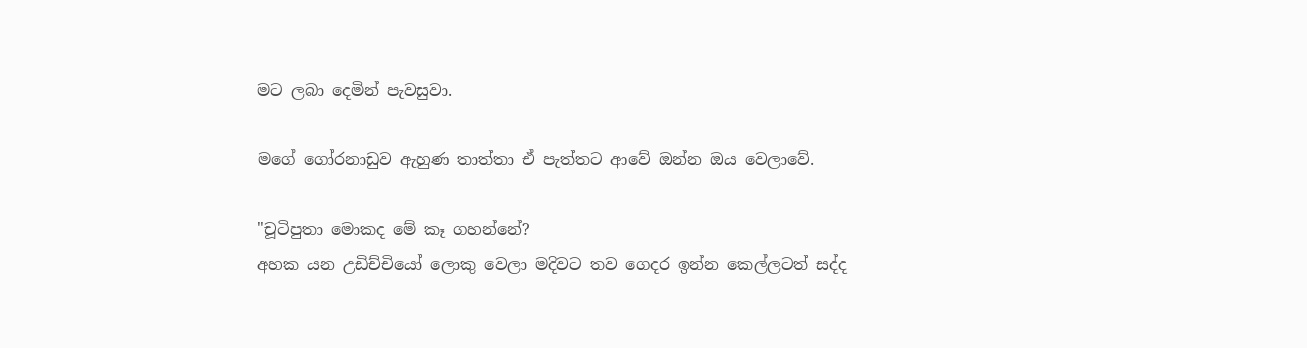මට ලබා දෙමින් පැවසුවා.

මගේ ගෝරනාඩුව ඇහුණ තාත්තා ඒ පැත්තට ආවේ ඔන්න ඔය වෙලාවේ.

"චූටිපුතා මොකද මේ කෑ ගහන්නේ?
අහක යන උඩිච්චියෝ ලොකු වෙලා මදිවට තව ගෙදර ඉන්න කෙල්ලටත් සද්ද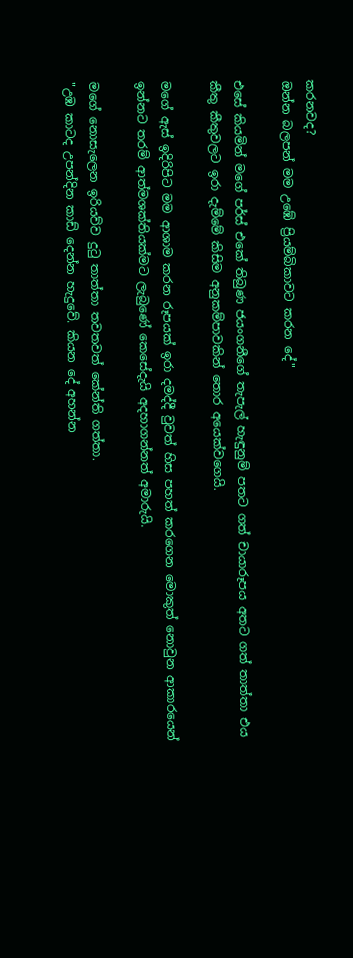කරනවද?
ඔන්න බලපන් මම උඹේ ප්‍රියම්බිකාවට කරන දේ"

එසේ කියමින් මගේ පර්ස් එකේ තිබුණ ජයංගනීගේ තැපැල් හැඳුනුම් පතට ගත් චායාරූපය අතට ගත් තාත්තා එය කීතු කීතුවලට ඉරා දැම්මේ කිසිම අනුකම්පාවකින් තොර අයෙක්වගෙයි.

මගේ ඇස් ඉදිරිපිට මම ආශාම කරන රූපයක් ඉරා දමද්දී වුවත් හිස පහත් කරගෙන මොකුත් නොවුන ආකාරයෙන් ඉන්නට තරම් ආත්මශක්තියක්මට ලැබුණේ කෙසේදැයි අදහාගන්නත් අමාරුයි.

මගේ නොසැලෙන ඉරියව්ව දුටු තාත්තා තවතවත් කේන්ති ගත්තා.
"උඹ කාටද උපන්දින කාඩ් දෙන්න හැදුවේ. කියන දේ අහන්න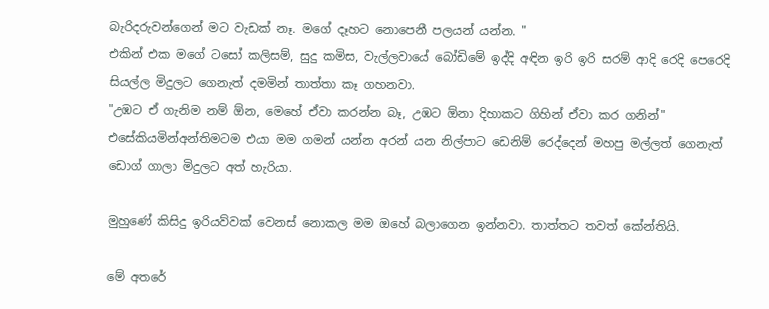බැරිදරුවන්ගෙන් මට වැඩක් නෑ. මගේ දෑහට නොපෙනී පලයන් යන්න. "
එකින් එක මගේ ටසෝ කලිසම්, සුදු කමිස, වැල්ලවායේ බෝඩිමේ ඉද්දි අඳින ඉරි ඉරි සරම් ආදි රෙදි පෙරෙදි සියල්ල මිදුලට ගෙනැත් දමමින් තාත්තා කෑ ගහනවා.
"උඹට ඒ ගැනිම නම් ඕන, මෙහේ ඒවා කරන්න බෑ, උඹට ඕනා දිහාකට ගිහින් ඒවා කර ගනින්"
එසේකියමින්අන්තිමටම එයා මම ගමන් යන්න අරන් යන නිල්පාට ඩෙනිම් රෙද්දෙන් මහපු මල්ලත් ගෙනැත් ඩොග් ගාලා මිදුලට අත් හැරියා.

මුහුණේ කිසිදු ඉරියව්වක් වෙනස් නොකල මම ඔහේ බලාගෙන ඉන්නවා. තාත්තට තවත් කේන්තියි.

මේ අතරේ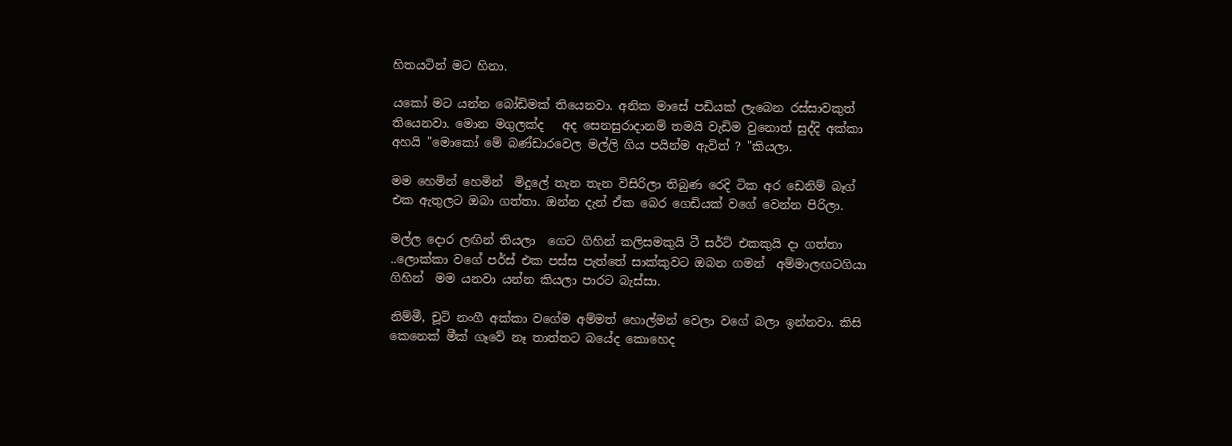හිතයටින් මට හිනා.

යකෝ මට යන්න බෝඩිමක් තියෙනවා. අනික මාසේ පඩියක් ලැබෙන රස්සාවකුත් තියෙනවා. මොන මගුලක්ද   අද සෙනසුරාදානම් තමයි වැඩිම වුනොත් සුද්දි අක්කා අහයි "මොකෝ මේ බණ්ඩාරවෙල මල්ලි ගිය පයින්ම ඇවිත් ? "කියලා.

මම හෙමින් හෙමින්  මිදුලේ තැන තැන විසිරිලා තිබුණ රෙදි ටික අර ඩෙනිම් බෑග් එක ඇතුලට ඔබා ගත්තා. ඔන්න දැන් ඒක බෙර ගෙඩියක් වගේ වෙන්න පිරිලා.

මල්ල දොර ලඟින් තියලා  ගෙට ගිහින් කලිසමකුයි ටී සර්ට් එකකුයි දා ගත්තා ..ලොක්කා වගේ පර්ස් එක පස්ස පැත්තේ සාක්කුවට ඔබන ගමන්  අම්මාලඟටගියා  ගිහින්  මම යනවා යන්න කියලා පාරට බැස්සා.

නිම්මී, චූටි නංගී අක්කා වගේම අම්මත් හොල්මන් වෙලා වගේ බලා ඉන්නවා. කිසි කෙනෙක් මීක් ගෑවේ නෑ තාත්තට බයේද කොහෙද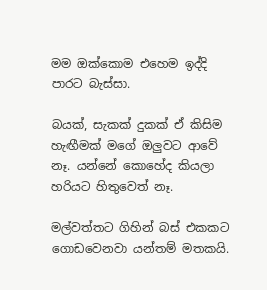මම ඔක්කොම එහෙම ඉද්දි පාරට බැස්සා.

බයක්, සැකක් දුකක් ඒ කිසිම හැඟීමක් මගේ ඔලුවට ආවේ නෑ. යන්නේ කොහේද කියලා හරියට හිතුවෙත් නෑ.

මල්වත්තට ගිහින් බස් එකකට ගොඩවෙනවා යන්තම් මතකයි.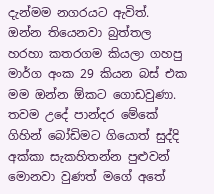දැන්මම නගරයට ඇවිත්. ඔන්න තියෙනවා බුත්තල හරහා කතරගම කියලා ගහපු මාර්ග අංක 29 කියන බස් එක මම ඔන්න ඕකට ගොඩවුණා. තවම උදේ පාන්දර මේකේ ගිහින් බෝඩිමට ගියොත් සුද්දි අක්කා සැකහිතන්න පුළුවන් මොනවා වුණත් මගේ අතේ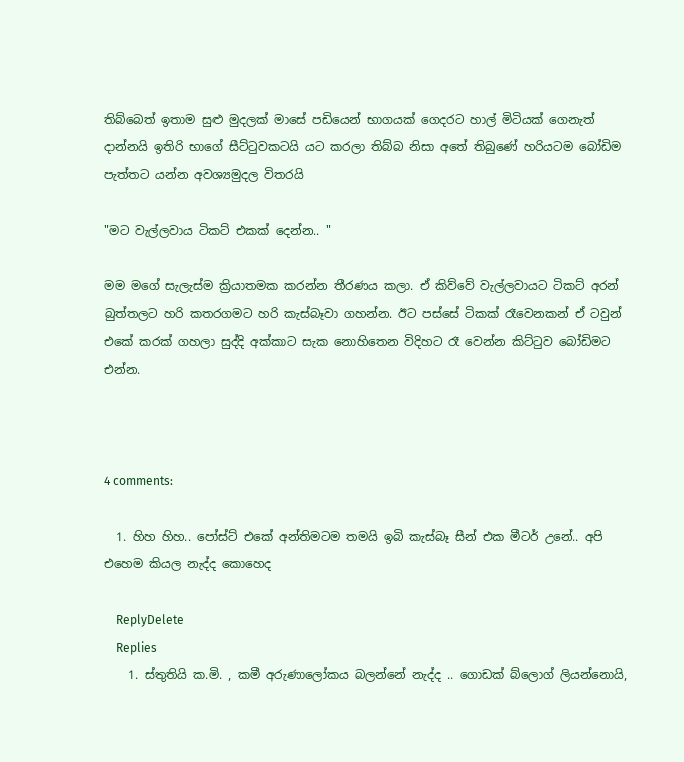තිබ්බෙත් ඉතාම සුළු මුදලක් මාසේ පඩියෙන් භාගයක් ගෙදරට හාල් මිටියක් ගෙනැත් දාන්නයි ඉතිරි භාගේ සීට්ටුවකටයි යට කරලා තිබ්බ නිසා අතේ තිබුණේ හරියටම බෝඩිම පැත්තට යන්න අවශ්‍යමුදල විතරයි

"මට වැල්ලවාය ටිකට් එකක් දෙන්න.. "

මම මගේ සැලැස්ම ක්‍රියාතමක කරන්න තීරණය කලා. ඒ කිව්වේ වැල්ලවායට ටිකට් අරන් බුත්තලට හරි කතරගමට හරි කැස්බෑවා ගහන්න. ඊට පස්සේ ටිකක් රෑවෙනකන් ඒ ටවුන් එකේ කරක් ගහලා සුද්දි අක්කාට සැක නොහිතෙන විදිහට රෑ වෙන්න කිට්ටුව බෝඩිමට එන්න.



4 comments:

  1. හිහ හිහ.. පෝස්ට් එකේ අන්තිමටම තමයි ඉබි කැස්බෑ සීන් එක මීටර් උනේ.. අපි එහෙම කියල නැද්ද කොහෙද

    ReplyDelete
    Replies
    1. ස්තුතියි ක.මි. , කමී අරුණාලෝකය බලන්නේ නැද්ද .. ගොඩක් බ්ලොග් ලියන්නොයි,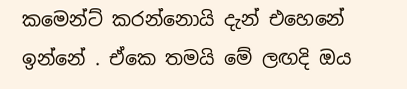කමෙන්ට් කරන්නොයි දැන් එහෙනේ ඉන්නේ . ඒකෙ තමයි මේ ලඟදි ඔය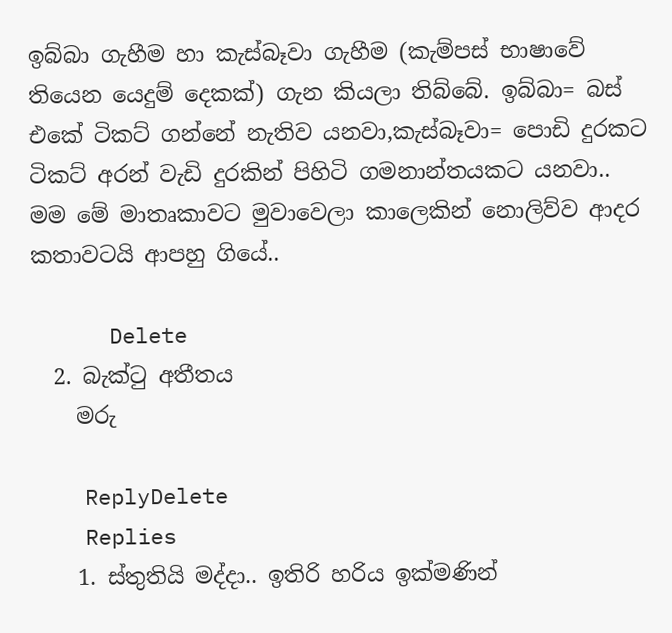ඉබ්බා ගැහීම හා කැස්බෑවා ගැහීම (කැම්පස් භාෂාවේ තියෙන යෙදුම් දෙකක්) ගැන කියලා තිබ්බේ. ඉබ්බා= බස් එකේ ටිකට් ගන්නේ නැතිව යනවා,කැස්බෑවා= පොඩි දුරකට ටිකට් අරන් වැඩි දුරකින් පිහිටි ගමනාන්තයකට යනවා.. මම මේ මාතෘකාවට මුවාවෙලා කාලෙකින් නොලිව්ව ආදර කතාවටයි ආපහු ගියේ..

      Delete
  2. බැක්ටු අතීතය
    මරු

    ReplyDelete
    Replies
    1. ස්තුතියි මද්දා.. ඉතිරි හරිය ඉක්මණින්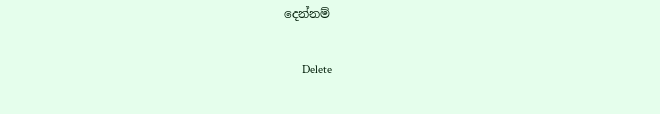දෙන්නම්

      Delete